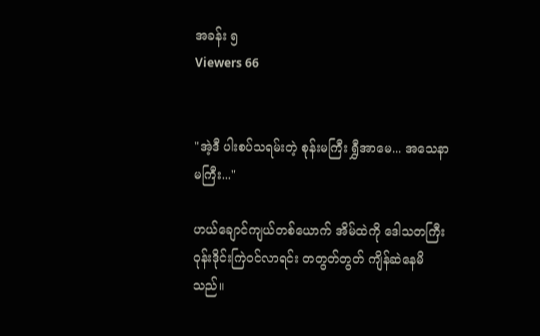အခန်း ၅
Viewers 66


"အဲ့ဒီ ပါးစပ်သရမ်းတဲ့ စုန်းမကြီး ရွှီအာမေ... အသေနာမကြီး..."

ဟယ်ချောင်ကျယ်တစ်ယောက် အိမ်ထဲကို ဒေါသတကြီး ဝုန်းဒိုင်းကြဲဝင်လာရင်း တတွတ်တွတ် ကျိန်ဆဲနေမိသည်။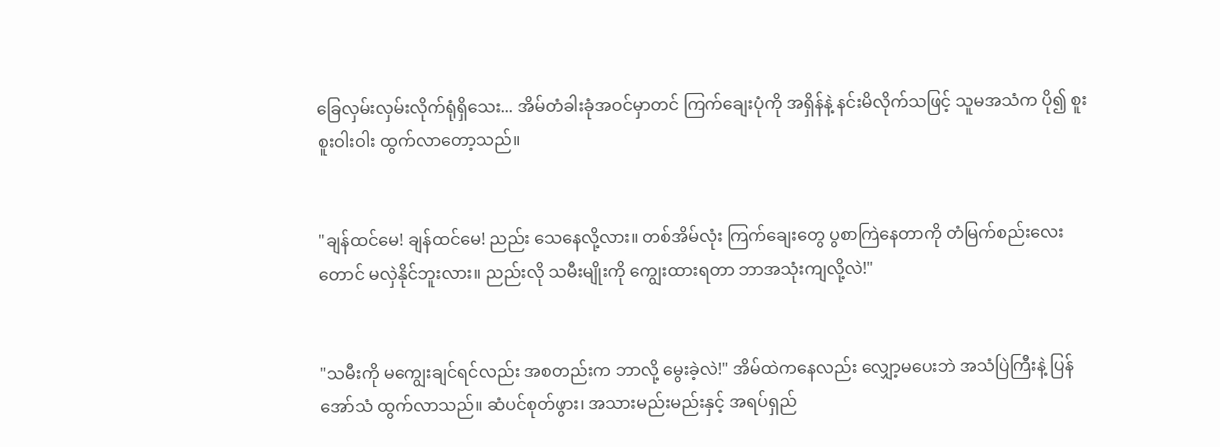ခြေလှမ်းလှမ်းလိုက်ရုံရှိသေး... အိမ်တံခါးခုံအဝင်မှာတင် ကြက်ချေးပုံကို အရှိန်နဲ့ နင်းမိလိုက်သဖြင့် သူမအသံက ပို၍ စူးစူးဝါးဝါး ထွက်လာတော့သည်။


"ချန်ထင်မေ! ချန်ထင်မေ! ညည်း သေနေလို့လား။ တစ်အိမ်လုံး ကြက်ချေးတွေ ပွစာကြဲနေတာကို တံမြက်စည်းလေးတောင် မလှဲနိုင်ဘူးလား။ ညည်းလို သမီးမျိုးကို ကျွေးထားရတာ ဘာအသုံးကျလို့လဲ!"


"သမီးကို မကျွေးချင်ရင်လည်း အစတည်းက ဘာလို့ မွေးခဲ့လဲ!" အိမ်ထဲကနေလည်း လျှော့မပေးဘဲ အသံပြဲကြီးနဲ့ ပြန်အော်သံ ထွက်လာသည်။ ဆံပင်စုတ်ဖွား၊ အသားမည်းမည်းနှင့် အရပ်ရှည်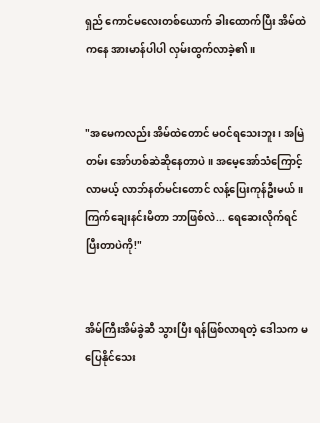ရှည် ကောင်မလေးတစ်ယောက် ခါးထောက်ပြီး အိမ်ထဲကနေ အားမာန်ပါပါ လှမ်းထွက်လာခဲ့၏။


"အမေကလည်း အိမ်ထဲတောင် မဝင်ရသေးဘူး၊ အမြဲတမ်း အော်ဟစ်ဆဲဆိုနေတာပဲ။ အမေ့အော်သံကြောင့် လာမယ့် လာဘ်နတ်မင်းတောင် လန့်ပြေးကုန်ဦးမယ်။ ကြက်ချေးနင်းမိတာ ဘာဖြစ်လဲ... ရေဆေးလိုက်ရင် ပြီးတာပဲကို!"


အိမ်ကြီးအိမ်ခွဲဆီ သွားပြီး ရန်ဖြစ်လာရတဲ့ ဒေါသက မပြေနိုင်သေး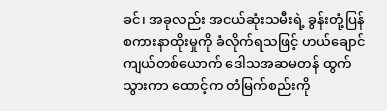ခင်၊ အခုလည်း အငယ်ဆုံးသမီးရဲ့ ခွန်းတုံ့ပြန် စကားနာထိုးမှုကို ခံလိုက်ရသဖြင့် ဟယ်ချောင်ကျယ်တစ်ယောက် ဒေါသအဆမတန် ထွက်သွားကာ ထောင့်က တံမြက်စည်းကို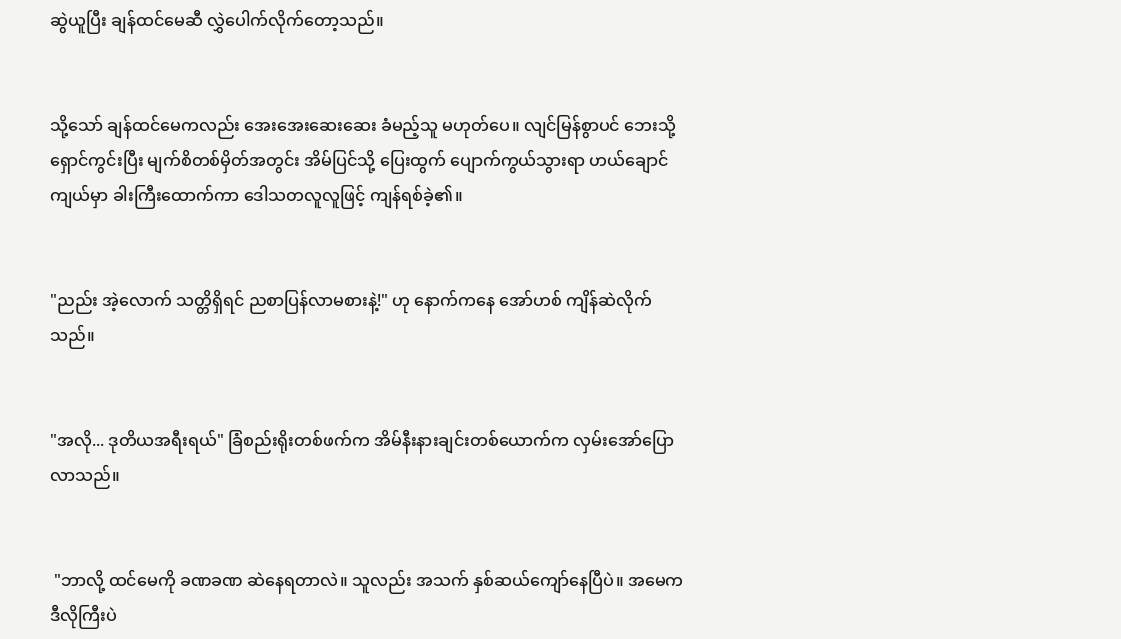ဆွဲယူပြီး ချန်ထင်မေဆီ လွှဲပေါက်လိုက်တော့သည်။


သို့သော် ချန်ထင်မေကလည်း အေးအေးဆေးဆေး ခံမည့်သူ မဟုတ်ပေ။ လျင်မြန်စွာပင် ဘေးသို့ ရှောင်ကွင်းပြီး မျက်စိတစ်မှိတ်အတွင်း အိမ်ပြင်သို့ ပြေးထွက် ပျောက်ကွယ်သွားရာ ဟယ်ချောင်ကျယ်မှာ ခါးကြီးထောက်ကာ ဒေါသတလူလူဖြင့် ကျန်ရစ်ခဲ့၏။


"ညည်း အဲ့လောက် သတ္တိရှိရင် ညစာပြန်လာမစားနဲ့!" ဟု နောက်ကနေ အော်ဟစ် ကျိန်ဆဲလိုက်သည်။


"အလို... ဒုတိယအရီးရယ်" ခြံစည်းရိုးတစ်ဖက်က အိမ်နီးနားချင်းတစ်ယောက်က လှမ်းအော်ပြောလာသည်။


 "ဘာလို့ ထင်မေကို ခဏခဏ ဆဲနေရတာလဲ။ သူလည်း အသက် နှစ်ဆယ်ကျော်နေပြီပဲ။ အမေက ဒီလိုကြီးပဲ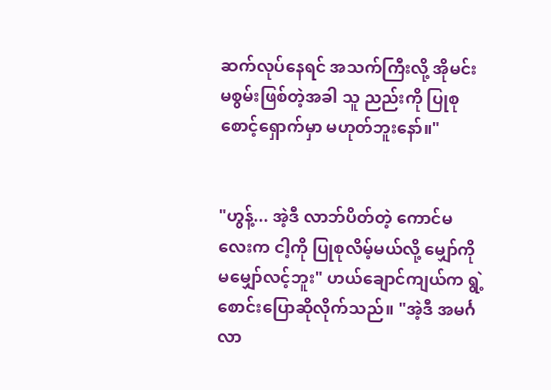ဆက်လုပ်နေရင် အသက်ကြီးလို့ အိုမင်းမစွမ်းဖြစ်တဲ့အခါ သူ ညည်းကို ပြုစုစောင့်ရှောက်မှာ မဟုတ်ဘူးနော်။"


"ဟွန့်... အဲ့ဒီ လာဘ်ပိတ်တဲ့ ကောင်မလေးက ငါ့ကို ပြုစုလိမ့်မယ်လို့ မျှော်ကို မမျှော်လင့်ဘူး" ဟယ်ချောင်ကျယ်က ရွဲ့စောင်းပြောဆိုလိုက်သည်။ "အဲ့ဒီ အမင်္ဂလာ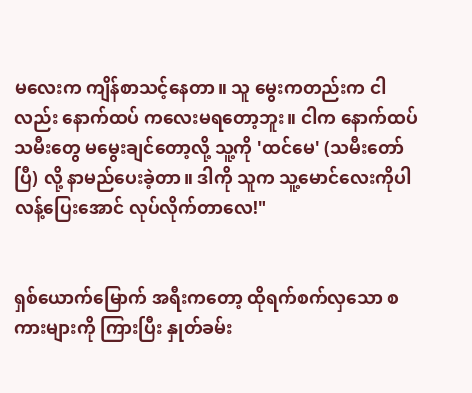မလေးက ကျိန်စာသင့်နေတာ။ သူ မွေးကတည်းက ငါလည်း နောက်ထပ် ကလေးမရတော့ဘူး။ ငါက နောက်ထပ် သမီးတွေ မမွေးချင်တော့လို့ သူ့ကို 'ထင်မေ' (သမီးတော်ပြီ) လို့ နာမည်ပေးခဲ့တာ။ ဒါကို သူက သူ့မောင်လေးကိုပါ လန့်ပြေးအောင် လုပ်လိုက်တာလေ!"


ရှစ်ယောက်မြောက် အရီးကတော့ ထိုရက်စက်လှသော စကားများကို ကြားပြီး နှုတ်ခမ်း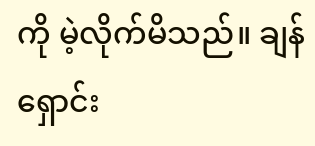ကို မဲ့လိုက်မိသည်။ ချန်ရှောင်း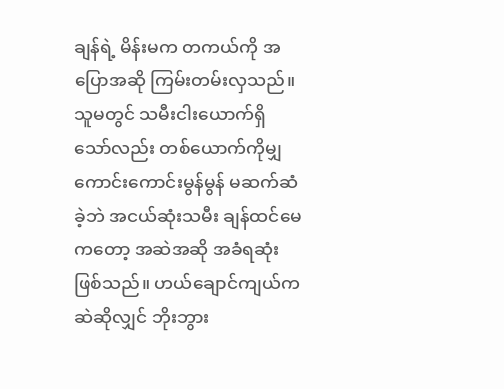ချန်ရဲ့ မိန်းမက တကယ်ကို အပြောအဆို ကြမ်းတမ်းလှသည်။ သူမတွင် သမီးငါးယောက်ရှိသော်လည်း တစ်ယောက်ကိုမျှ ကောင်းကောင်းမွန်မွန် မဆက်ဆံခဲ့ဘဲ အငယ်ဆုံးသမီး ချန်ထင်မေကတော့ အဆဲအဆို အခံရဆုံး ဖြစ်သည်။ ဟယ်ချောင်ကျယ်က ဆဲဆိုလျှင် ဘိုးဘွား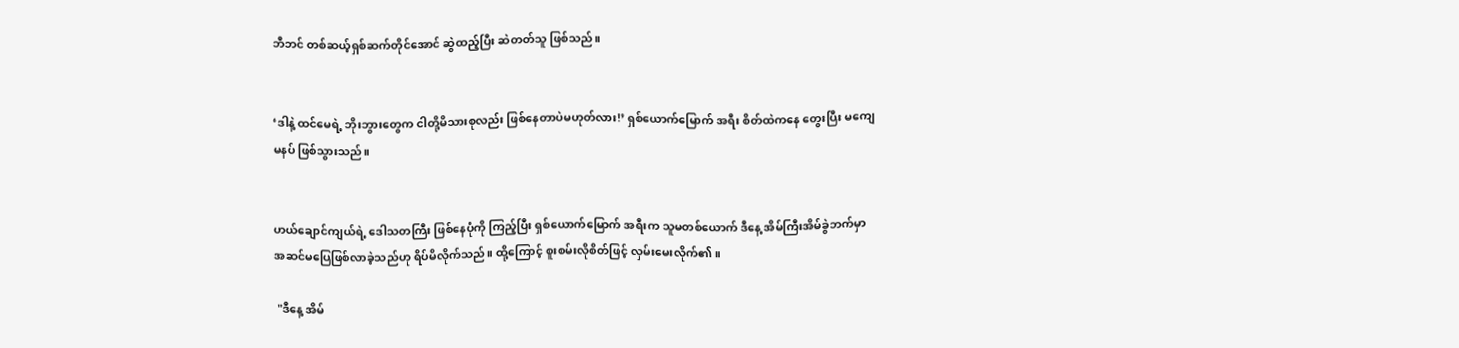ဘီဘင် တစ်ဆယ့်ရှစ်ဆက်တိုင်အောင် ဆွဲထည့်ပြီး ဆဲတတ်သူ ဖြစ်သည်။


‘ဒါနဲ့ ထင်မေရဲ့ ဘိုးဘွားတွေက ငါတို့မိသားစုလည်း ဖြစ်နေတာပဲမဟုတ်လား!’ ရှစ်ယောက်မြောက် အရီး စိတ်ထဲကနေ တွေးပြီး မကျေမနပ် ဖြစ်သွားသည်။


ဟယ်ချောင်ကျယ်ရဲ့ ဒေါသတကြီး ဖြစ်နေပုံကို ကြည့်ပြီး ရှစ်ယောက်မြောက် အရီးက သူမတစ်ယောက် ဒီနေ့ အိမ်ကြီးအိမ်ခွဲဘက်မှာ အဆင်မပြေဖြစ်လာခဲ့သည်ဟု ရိပ်မိလိုက်သည်။ ထို့ကြောင့် စူးစမ်းလိုစိတ်ဖြင့် လှမ်းမေးလိုက်၏။

 "ဒီနေ့ အိမ်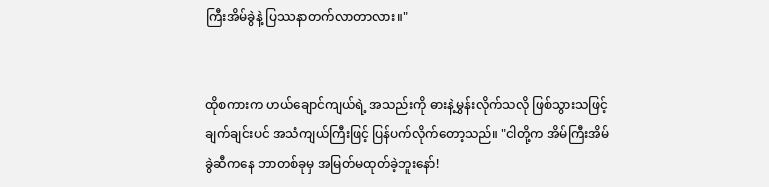ကြီးအိမ်ခွဲနဲ့ ပြဿနာတက်လာတာလား။"


ထိုစကားက ဟယ်ချောင်ကျယ်ရဲ့ အသည်းကို ဓားနဲ့မွှန်းလိုက်သလို ဖြစ်သွားသဖြင့် ချက်ချင်းပင် အသံကျယ်ကြီးဖြင့် ပြန်ပက်လိုက်တော့သည်။ "ငါတို့က အိမ်ကြီးအိမ်ခွဲဆီကနေ ဘာတစ်ခုမှ အမြတ်မထုတ်ခဲ့ဘူးနော်!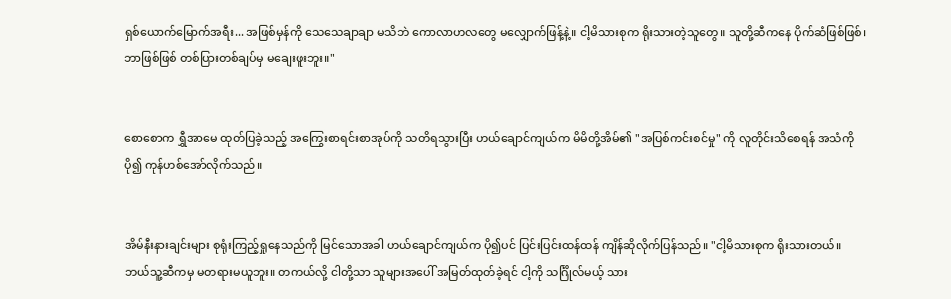ရှစ်ယောက်မြောက်အရီး... အဖြစ်မှန်ကို သေသေချာချာ မသိဘဲ ကောလာဟလတွေ မလျှောက်ဖြန့်နဲ့။ ငါ့မိသားစုက ရိုးသားတဲ့သူတွေ။ သူတို့ဆီကနေ ပိုက်ဆံဖြစ်ဖြစ်၊ ဘာဖြစ်ဖြစ် တစ်ပြားတစ်ချပ်မှ မချေးဖူးဘူး။"


စောစောက ရွှီအာမေ ထုတ်ပြခဲ့သည့် အကြွေးစာရင်းစာအုပ်ကို သတိရသွားပြီး ဟယ်ချောင်ကျယ်က မိမိတို့အိမ်၏ "အပြစ်ကင်းစင်မှု" ကို လူတိုင်းသိစေရန် အသံကို ပို၍ ကုန်ဟစ်အော်လိုက်သည်။


အိမ်နီးနားချင်းများ စုရုံးကြည့်ရှုနေသည်ကို မြင်သောအခါ ဟယ်ချောင်ကျယ်က ပို၍ပင် ပြင်းပြင်းထန်ထန် ကျိန်ဆိုလိုက်ပြန်သည်။ "ငါ့မိသားစုက ရိုးသားတယ်။ ဘယ်သူ့ဆီကမှ မတရားမယူဘူး။ တကယ်လို့ ငါတို့သာ သူများအပေါ် အမြတ်ထုတ်ခဲ့ရင် ငါ့ကို သင်္ဂြိုလ်မယ့် သား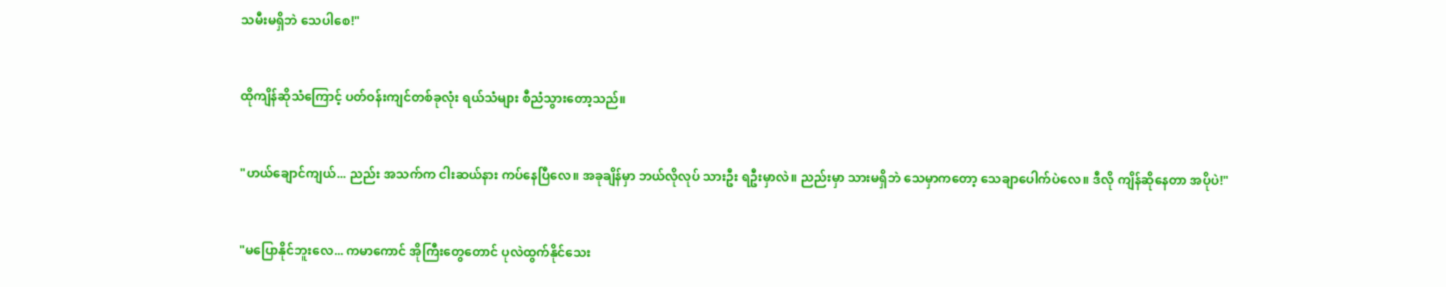သမီးမရှိဘဲ သေပါစေ!"


ထိုကျိန်ဆိုသံကြောင့် ပတ်ဝန်းကျင်တစ်ခုလုံး ရယ်သံများ စီညံသွားတော့သည်။


"ဟယ်ချောင်ကျယ်... ညည်း အသက်က ငါးဆယ်နား ကပ်နေပြီလေ။ အခုချိန်မှာ ဘယ်လိုလုပ် သားဦး ရဦးမှာလဲ။ ညည်းမှာ သားမရှိဘဲ သေမှာကတော့ သေချာပေါက်ပဲလေ။ ဒီလို ကျိန်ဆိုနေတာ အပိုပဲ!"


"မပြောနိုင်ဘူးလေ... ကမာကောင် အိုကြီးတွေတောင် ပုလဲထွက်နိုင်သေး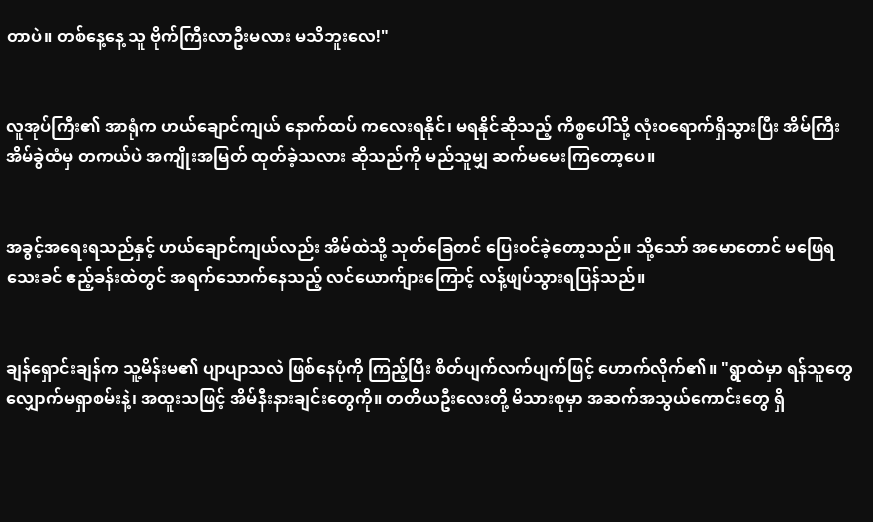တာပဲ။ တစ်နေ့နေ့ သူ ဗိုက်ကြီးလာဦးမလား မသိဘူးလေ!"


လူအုပ်ကြီး၏ အာရုံက ဟယ်ချောင်ကျယ် နောက်ထပ် ကလေးရနိုင်၊ မရနိုင်ဆိုသည့် ကိစ္စပေါ်သို့ လုံးဝရောက်ရှိသွားပြီး အိမ်ကြီးအိမ်ခွဲထံမှ တကယ်ပဲ အကျိုးအမြတ် ထုတ်ခဲ့သလား ဆိုသည်ကို မည်သူမျှ ဆက်မမေးကြတော့ပေ။


အခွင့်အရေးရသည်နှင့် ဟယ်ချောင်ကျယ်လည်း အိမ်ထဲသို့ သုတ်ခြေတင် ပြေးဝင်ခဲ့တော့သည်။ သို့သော် အမောတောင် မဖြေရသေးခင် ဧည့်ခန်းထဲတွင် အရက်သောက်နေသည့် လင်ယောက်ျားကြောင့် လန့်ဖျပ်သွားရပြန်သည်။


ချန်ရှောင်းချန်က သူ့မိန်းမ၏ ပျာပျာသလဲ ဖြစ်နေပုံကို ကြည့်ပြီး စိတ်ပျက်လက်ပျက်ဖြင့် ဟောက်လိုက်၏။ "ရွာထဲမှာ ရန်သူတွေ လျှောက်မရှာစမ်းနဲ့၊ အထူးသဖြင့် အိမ်နီးနားချင်းတွေကို။ တတိယဦးလေးတို့ မိသားစုမှာ အဆက်အသွယ်ကောင်းတွေ ရှိ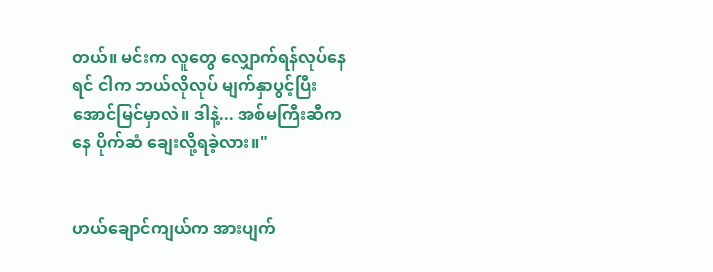တယ်။ မင်းက လူတွေ လျှောက်ရန်လုပ်နေရင် ငါက ဘယ်လိုလုပ် မျက်နှာပွင့်ပြီး အောင်မြင်မှာလဲ။ ဒါနဲ့... အစ်မကြီးဆီကနေ ပိုက်ဆံ ချေးလို့ရခဲ့လား။"


ဟယ်ချောင်ကျယ်က အားပျက်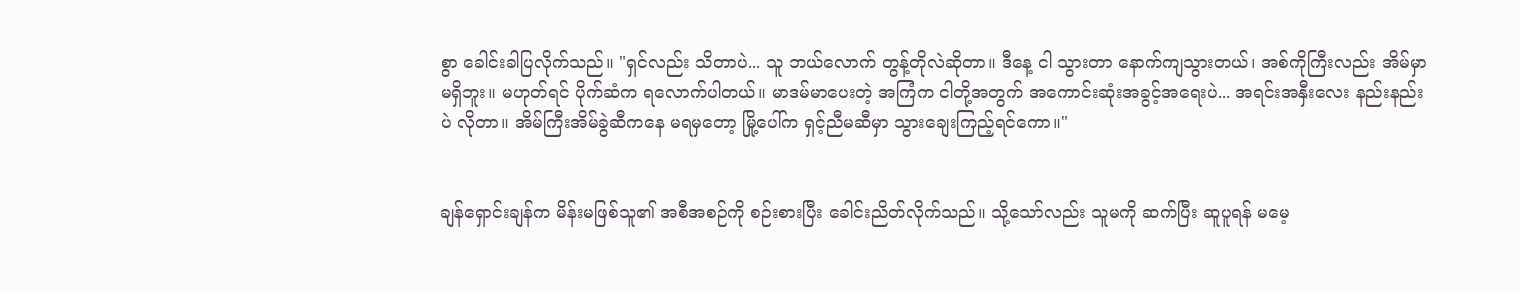စွာ ခေါင်းခါပြလိုက်သည်။ "ရှင်လည်း သိတာပဲ... သူ ဘယ်လောက် တွန့်တိုလဲဆိုတာ။ ဒီနေ့ ငါ သွားတာ နောက်ကျသွားတယ်၊ အစ်ကိုကြီးလည်း အိမ်မှာ မရှိဘူး။ မဟုတ်ရင် ပိုက်ဆံက ရလောက်ပါတယ်။ မာဒမ်မာပေးတဲ့ အကြံက ငါတို့အတွက် အကောင်းဆုံးအခွင့်အရေးပဲ... အရင်းအနှီးလေး နည်းနည်းပဲ လိုတာ။ အိမ်ကြီးအိမ်ခွဲဆီကနေ မရမှတော့ မြို့ပေါ်က ရှင့်ညီမဆီမှာ သွားချေးကြည့်ရင်ကော။"


ချန်ရှောင်းချန်က မိန်းမဖြစ်သူ၏ အစီအစဉ်ကို စဉ်းစားပြီး ခေါင်းညိတ်လိုက်သည်။ သို့သော်လည်း သူမကို ဆက်ပြီး ဆူပူရန် မမေ့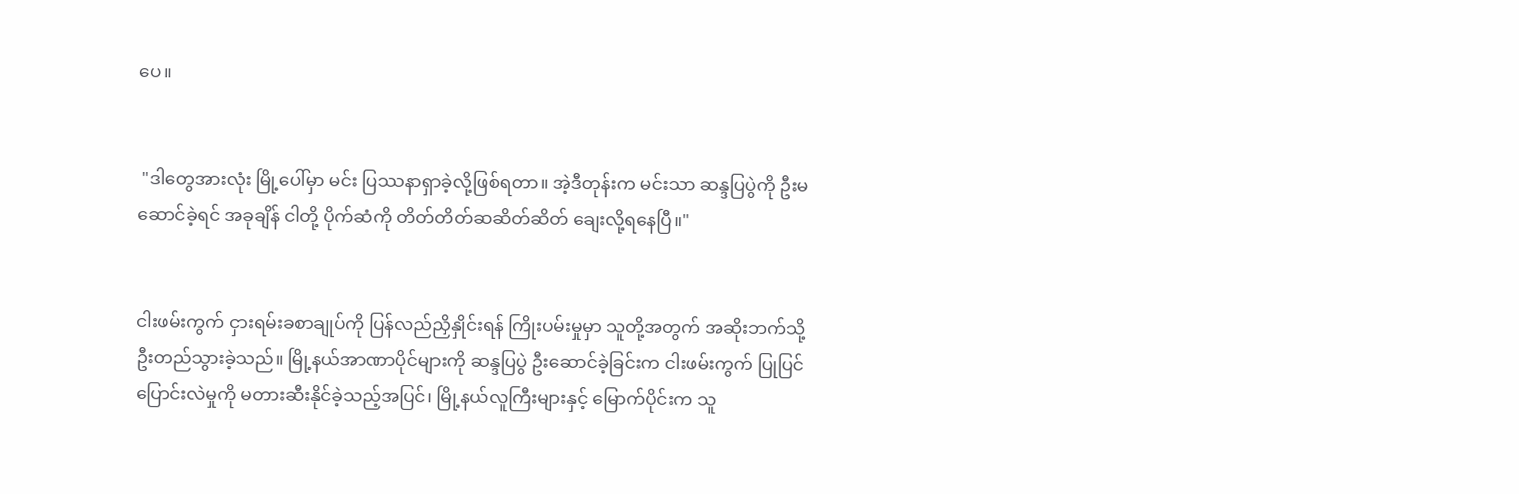ပေ။


 "ဒါတွေအားလုံး မြို့ပေါ်မှာ မင်း ပြဿနာရှာခဲ့လို့ဖြစ်ရတာ။ အဲ့ဒီတုန်းက မင်းသာ ဆန္ဒပြပွဲကို ဦးမဆောင်ခဲ့ရင် အခုချိန် ငါတို့ ပိုက်ဆံကို တိတ်တိတ်ဆဆိတ်ဆိတ် ချေးလို့ရနေပြီ။"


ငါးဖမ်းကွက် ငှားရမ်းခစာချုပ်ကို ပြန်လည်ညှိနှိုင်းရန် ကြိုးပမ်းမှုမှာ သူတို့အတွက် အဆိုးဘက်သို့ ဦးတည်သွားခဲ့သည်။ မြို့နယ်အာဏာပိုင်များကို ဆန္ဒပြပွဲ ဦးဆောင်ခဲ့ခြင်းက ငါးဖမ်းကွက် ပြုပြင်ပြောင်းလဲမှုကို မတားဆီးနိုင်ခဲ့သည့်အပြင်၊ မြို့နယ်လူကြီးများနှင့် မြောက်ပိုင်းက သူ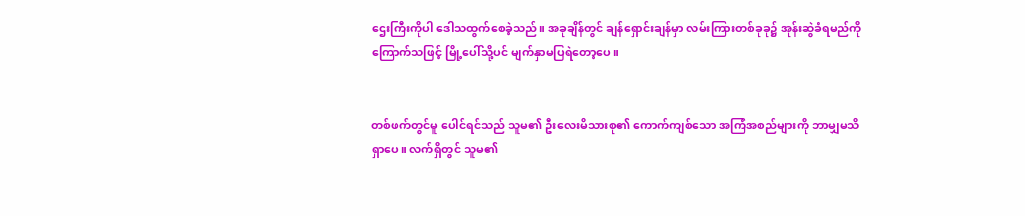ဌေးကြီးကိုပါ ဒေါသထွက်စေခဲ့သည်။ အခုချိန်တွင် ချန်ရှောင်းချန်မှာ လမ်းကြားတစ်ခုခု၌ အုန်းဆွဲခံရမည်ကို ကြောက်သဖြင့် မြို့ပေါ်သို့ပင် မျက်နှာမပြရဲတော့ပေ။


တစ်ဖက်တွင်မူ ပေါင်ရင်သည် သူမ၏ ဦးလေးမိသားစု၏ ကောက်ကျစ်သော အကြံအစည်များကို ဘာမျှမသိရှာပေ။ လက်ရှိတွင် သူမ၏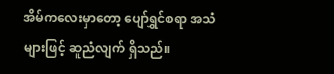အိမ်ကလေးမှာတော့ ပျော်ရွှင်စရာ အသံများဖြင့် ဆူညံလျက် ရှိသည်။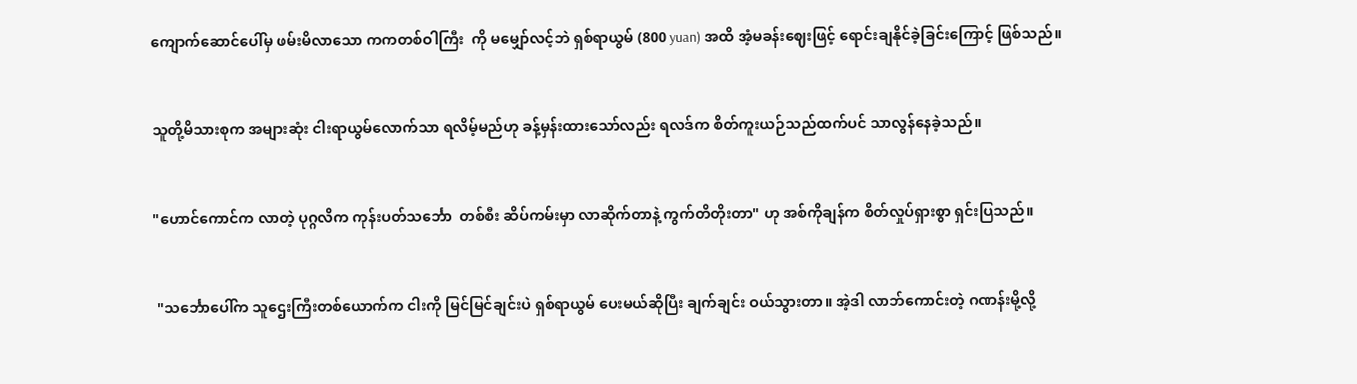ကျောက်ဆောင်ပေါ်မှ ဖမ်းမိလာသော ကကတစ်ဝါကြီး  ကို မမျှော်လင့်ဘဲ ရှစ်ရာယွမ် (800 yuan) အထိ အံ့မခန်းဈေးဖြင့် ရောင်းချနိုင်ခဲ့ခြင်းကြောင့် ဖြစ်သည်။


သူတို့မိသားစုက အများဆုံး ငါးရာယွမ်လောက်သာ ရလိမ့်မည်ဟု ခန့်မှန်းထားသော်လည်း ရလဒ်က စိတ်ကူးယဉ်သည်ထက်ပင် သာလွန်နေခဲ့သည်။


"ဟောင်ကောင်က လာတဲ့ ပုဂ္ဂလိက ကုန်းပတ်သင်္ဘော  တစ်စီး ဆိပ်ကမ်းမှာ လာဆိုက်တာနဲ့ ကွက်တိတိုးတာ" ဟု အစ်ကိုချန်က စိတ်လှုပ်ရှားစွာ ရှင်းပြသည်။


 "သင်္ဘောပေါ်က သူဌေးကြီးတစ်ယောက်က ငါးကို မြင်မြင်ချင်းပဲ ရှစ်ရာယွမ် ပေးမယ်ဆိုပြီး ချက်ချင်း ဝယ်သွားတာ။ အဲ့ဒါ လာဘ်ကောင်းတဲ့ ဂဏန်းမို့လို့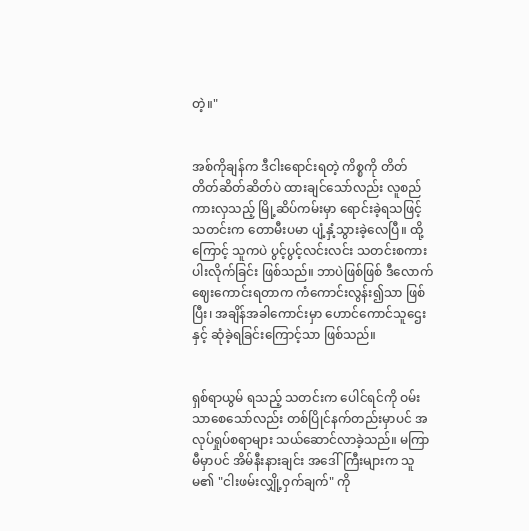တဲ့။"


အစ်ကိုချန်က ဒီငါးရောင်းရတဲ့ ကိစ္စကို တိတ်တိတ်ဆိတ်ဆိတ်ပဲ ထားချင်သော်လည်း လူစည်ကားလှသည့် မြို့ဆိပ်ကမ်းမှာ ရောင်းခဲ့ရသဖြင့် သတင်းက တောမီးပမာ ပျံ့နှံ့သွားခဲ့လေပြီ။ ထို့ကြောင့် သူကပဲ ပွင့်ပွင့်လင်းလင်း သတင်းစကား ပါးလိုက်ခြင်း ဖြစ်သည်။ ဘာပဲဖြစ်ဖြစ် ဒီလောက် ဈေးကောင်းရတာက ကံကောင်းလွန်း၍သာ ဖြစ်ပြီး၊ အချိန်အခါကောင်းမှာ ဟောင်ကောင်သူဌေးနှင့် ဆုံခဲ့ရခြင်းကြောင့်သာ ဖြစ်သည်။


ရှစ်ရာယွမ် ရသည့် သတင်းက ပေါင်ရင်ကို ဝမ်းသာစေသော်လည်း တစ်ပြိုင်နက်တည်းမှာပင် အလုပ်ရှုပ်စရာများ သယ်ဆောင်လာခဲ့သည်။ မကြာမီမှာပင် အိမ်နီးနားချင်း အဒေါ်ကြီးများက သူမ၏ "ငါးဖမ်းလျှို့ဝှက်ချက်" ကို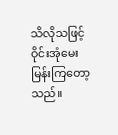သိလိုသဖြင့် ဝိုင်းအုံမေးမြန်းကြတော့သည်။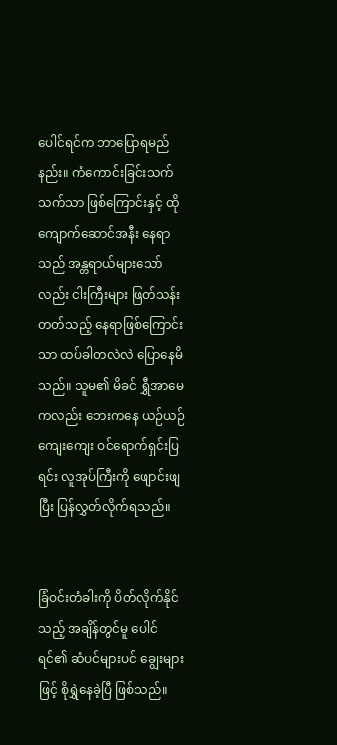ပေါင်ရင်က ဘာပြောရမည်နည်း။ ကံကောင်းခြင်းသက်သက်သာ ဖြစ်ကြောင်းနှင့် ထိုကျောက်ဆောင်အနီး နေရာသည် အန္တရာယ်များသော်လည်း ငါးကြီးများ ဖြတ်သန်းတတ်သည့် နေရာဖြစ်ကြောင်းသာ ထပ်ခါတလဲလဲ ပြောနေမိသည်။ သူမ၏ မိခင် ရွှီအာမေကလည်း ဘေးကနေ ယဉ်ယဉ်ကျေးကျေး ဝင်ရောက်ရှင်းပြရင်း လူအုပ်ကြီးကို ဖျောင်းဖျပြီး ပြန်လွှတ်လိုက်ရသည်။


ခြံဝင်းတံခါးကို ပိတ်လိုက်နိုင်သည့် အချိန်တွင်မူ ပေါင်ရင်၏ ဆံပင်များပင် ချွေးများဖြင့် စိုရွှဲနေခဲ့ပြီ ဖြစ်သည်။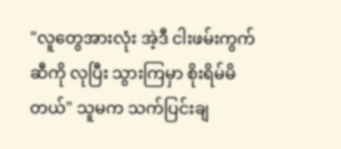"လူတွေအားလုံး အဲ့ဒီ ငါးဖမ်းကွက်ဆီကို လုပြီး သွားကြမှာ စိုးရိမ်မိတယ်" သူမက သက်ပြင်းချ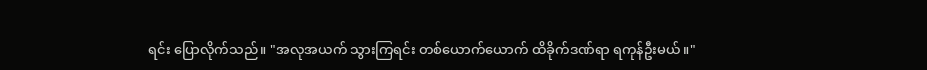ရင်း ပြောလိုက်သည်။ "အလုအယက် သွားကြရင်း တစ်ယောက်ယောက် ထိခိုက်ဒဏ်ရာ ရကုန်ဦးမယ်။"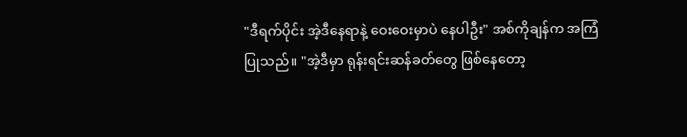"ဒီရက်ပိုင်း အဲ့ဒီနေရာနဲ့ ဝေးဝေးမှာပဲ နေပါဦး" အစ်ကိုချန်က အကြံပြုသည်။ "အဲ့ဒီမှာ ရုန်းရင်းဆန်ခတ်တွေ ဖြစ်နေတော့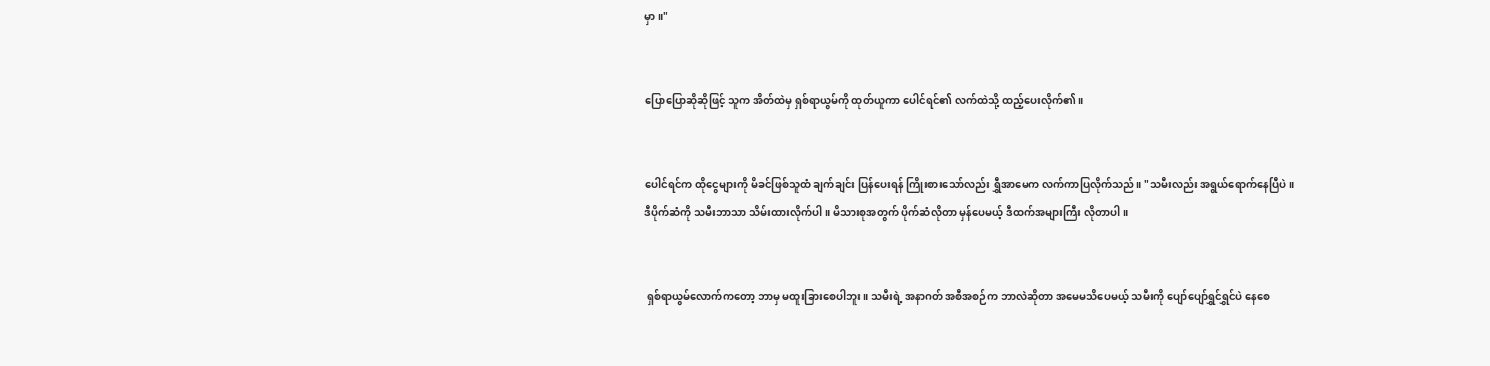မှာ။"


ပြောပြောဆိုဆိုဖြင့် သူက အိတ်ထဲမှ ရှစ်ရာယွမ်ကို ထုတ်ယူကာ ပေါင်ရင်၏ လက်ထဲသို့ ထည့်ပေးလိုက်၏။


ပေါင်ရင်က ထိုငွေများကို မိခင်ဖြစ်သူထံ ချက်ချင်း ပြန်ပေးရန် ကြိုးစားသော်လည်း ရွှီအာမေက လက်ကာပြလိုက်သည်။ "သမီးလည်း အရွယ်ရောက်နေပြီပဲ။ ဒီပိုက်ဆံကို သမီးဘာသာ သိမ်းထားလိုက်ပါ။ မိသားစုအတွက် ပိုက်ဆံလိုတာ မှန်ပေမယ့် ဒီထက်အများကြီး လိုတာပါ။


 ရှစ်ရာယွမ်လောက်ကတော့ ဘာမှ မထူးခြားစေပါဘူး။ သမီးရဲ့ အနာဂတ် အစီအစဉ်က ဘာလဲဆိုတာ အမေမသိပေမယ့် သမီးကို ပျော်ပျော်ရွှင်ရွှင်ပဲ နေစေ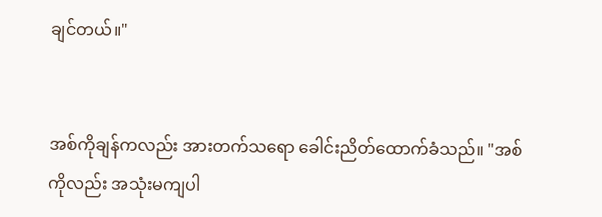ချင်တယ်။"


အစ်ကိုချန်ကလည်း အားတက်သရော ခေါင်းညိတ်ထောက်ခံသည်။ "အစ်ကိုလည်း အသုံးမကျပါ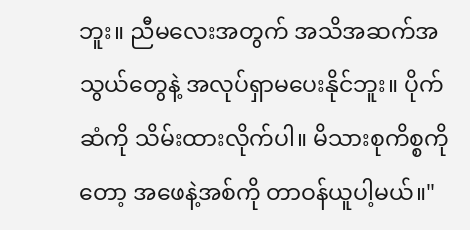ဘူး။ ညီမလေးအတွက် အသိအဆက်အသွယ်တွေနဲ့ အလုပ်ရှာမပေးနိုင်ဘူး။ ပိုက်ဆံကို သိမ်းထားလိုက်ပါ။ မိသားစုကိစ္စကိုတော့ အဖေနဲ့အစ်ကို တာဝန်ယူပါ့မယ်။"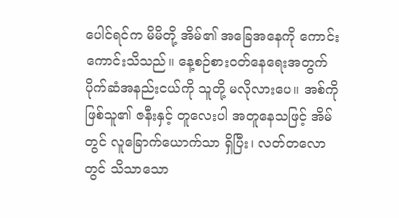ပေါင်ရင်က မိမိတို့ အိမ်၏ အခြေအနေကို ကောင်းကောင်းသိသည်။ နေ့စဉ်စားဝတ်နေရေးအတွက် ပိုက်ဆံအနည်းငယ်ကို သူတို့ မလိုလားပေ။ အစ်ကိုဖြစ်သူ၏ ဇနီးနှင့် တူလေးပါ အတူနေသဖြင့် အိမ်တွင် လူခြောက်ယောက်သာ ရှိပြီး၊ လတ်တလောတွင် သိသာသော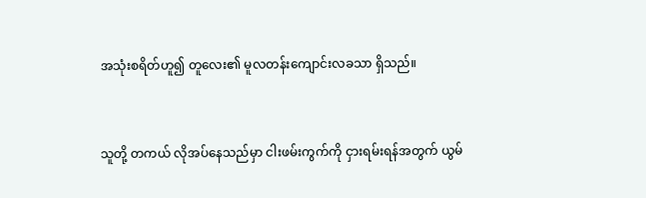အသုံးစရိတ်ဟူ၍ တူလေး၏ မူလတန်းကျောင်းလခသာ ရှိသည်။


သူတို့ တကယ် လိုအပ်နေသည်မှာ ငါးဖမ်းကွက်ကို ငှားရမ်းရန်အတွက် ယွမ်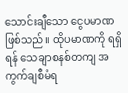သောင်းချီသော ငွေပမာဏ ဖြစ်သည်။ ထိုပမာဏကို ရရှိရန် သေချာစနစ်တကျ အကွက်ချစီမံရ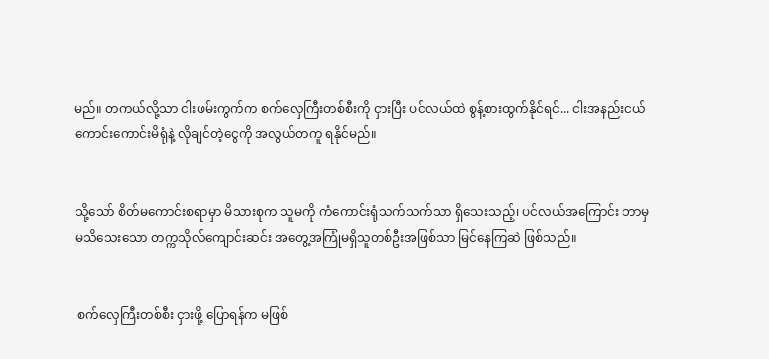မည်။ တကယ်လို့သာ ငါးဖမ်းကွက်က စက်လှေကြီးတစ်စီးကို ငှားပြီး ပင်လယ်ထဲ စွန့်စားထွက်နိုင်ရင်... ငါးအနည်းငယ် ကောင်းကောင်းမိရုံနဲ့ လိုချင်တဲ့ငွေကို အလွယ်တကူ ရနိုင်မည်။


သို့သော် စိတ်မကောင်းစရာမှာ မိသားစုက သူမကို ကံကောင်းရုံသက်သက်သာ ရှိသေးသည့်၊ ပင်လယ်အကြောင်း ဘာမှမသိသေးသော တက္ကသိုလ်ကျောင်းဆင်း အတွေ့အကြုံမရှိသူတစ်ဦးအဖြစ်သာ မြင်နေကြဆဲ ဖြစ်သည်။


 စက်လှေကြီးတစ်စီး ငှားဖို့ ပြောရန်က မဖြစ်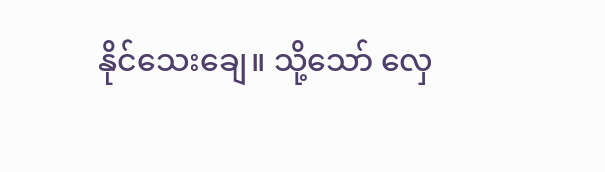နိုင်သေးချေ။ သို့သော် လှေ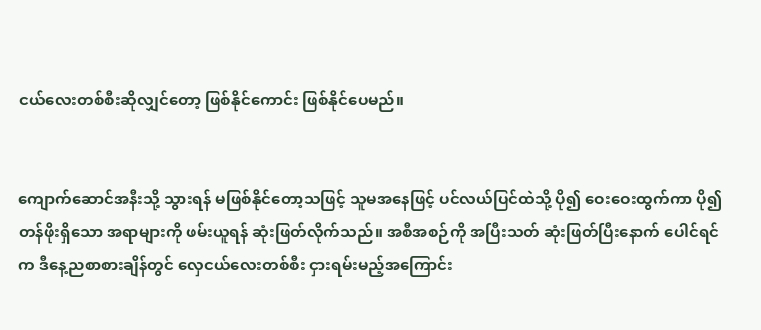ငယ်လေးတစ်စီးဆိုလျှင်တော့ ဖြစ်နိုင်ကောင်း ဖြစ်နိုင်ပေမည်။


ကျောက်ဆောင်အနီးသို့ သွားရန် မဖြစ်နိုင်တော့သဖြင့် သူမအနေဖြင့် ပင်လယ်ပြင်ထဲသို့ ပို၍ ဝေးဝေးထွက်ကာ ပို၍ တန်ဖိုးရှိသော အရာများကို ဖမ်းယူရန် ဆုံးဖြတ်လိုက်သည်။ အစီအစဉ်ကို အပြီးသတ် ဆုံးဖြတ်ပြီးနောက် ပေါင်ရင်က ဒီနေ့ညစာစားချိန်တွင် လှေငယ်လေးတစ်စီး ငှားရမ်းမည့်အကြောင်း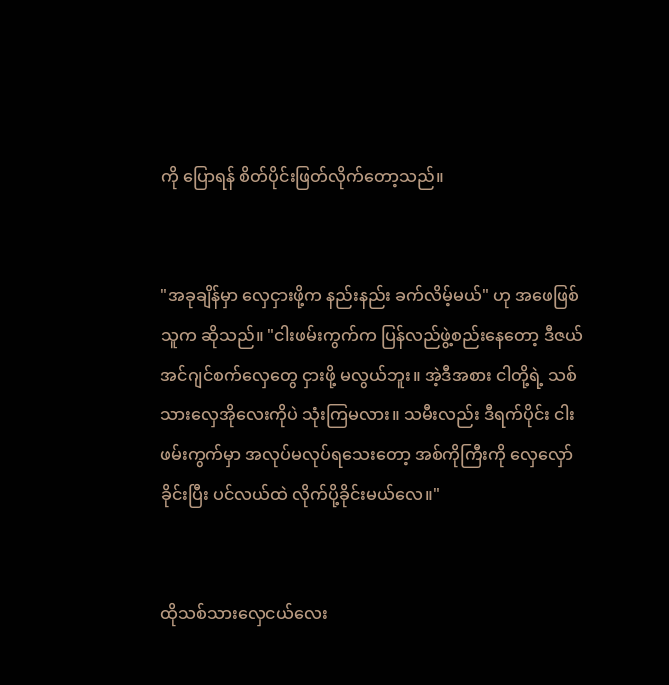ကို ပြောရန် စိတ်ပိုင်းဖြတ်လိုက်တော့သည်။


"အခုချိန်မှာ လှေငှားဖို့က နည်းနည်း ခက်လိမ့်မယ်" ဟု အဖေဖြစ်သူက ဆိုသည်။ "ငါးဖမ်းကွက်က ပြန်လည်ဖွဲ့စည်းနေတော့ ဒီဇယ်အင်ဂျင်စက်လှေတွေ ငှားဖို့ မလွယ်ဘူး။ အဲ့ဒီအစား ငါတို့ရဲ့ သစ်သားလှေအိုလေးကိုပဲ သုံးကြမလား။ သမီးလည်း ဒီရက်ပိုင်း ငါးဖမ်းကွက်မှာ အလုပ်မလုပ်ရသေးတော့ အစ်ကိုကြီးကို လှေလှော်ခိုင်းပြီး ပင်လယ်ထဲ လိုက်ပို့ခိုင်းမယ်လေ။"


ထိုသစ်သားလှေငယ်လေး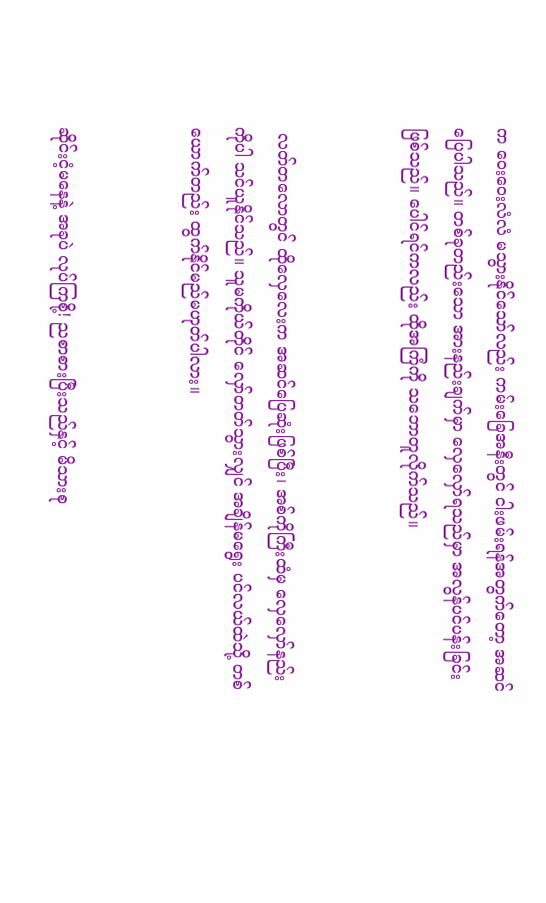က ဝေးဝေးလံလံ မသွားနိုင်သော်လည်း ကမ်းခြေအနီးတွင် ငါးဖမ်းရန်အတွက်တော့ အဆင်ပြေပါသည်။ တစ်ခုတည်းသော အားနည်းချက်မှာ လှေလှော်ရသည်မှာ အလွန်ပင်ပန်းခြင်း ဖြစ်သည်။ ပေါင်ရင်ကလည်း ထိုအကြံကို သဘောတူလိုက်သည်။


 လတ်တလောတွင် ထိုလှေလေးက အဆင်ပြေဆုံးဖြစ်ပြီး၊ အစ်ကိုကြီးထံမှ လှေလှော်နည်းကိုပါ သင်ယူနိုင်သည်။ သူမကိုယ်တိုင် လှော်တတ်သွားလျှင် အချိန်မရွေး ပင်လယ်ထဲသို့ တစ်ယောက်တည်း ထွက်နိုင်မည်မဟုတ်ပါလား။


ဆိုင်းငံ့မနေနဲ့ အခုပဲ လုပ်ကြစို့! ညစာစားပြီးသည်နှင့် မိသားစု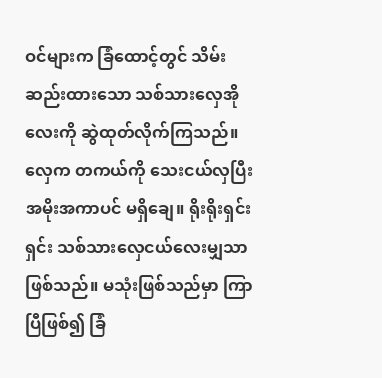ဝင်များက ခြံထောင့်တွင် သိမ်းဆည်းထားသော သစ်သားလှေအိုလေးကို ဆွဲထုတ်လိုက်ကြသည်။ လှေက တကယ်ကို သေးငယ်လှပြီး အမိုးအကာပင် မရှိချေ။ ရိုးရိုးရှင်းရှင်း သစ်သားလှေငယ်လေးမျှသာ ဖြစ်သည်။ မသုံးဖြစ်သည်မှာ ကြာပြီဖြစ်၍ ခြံ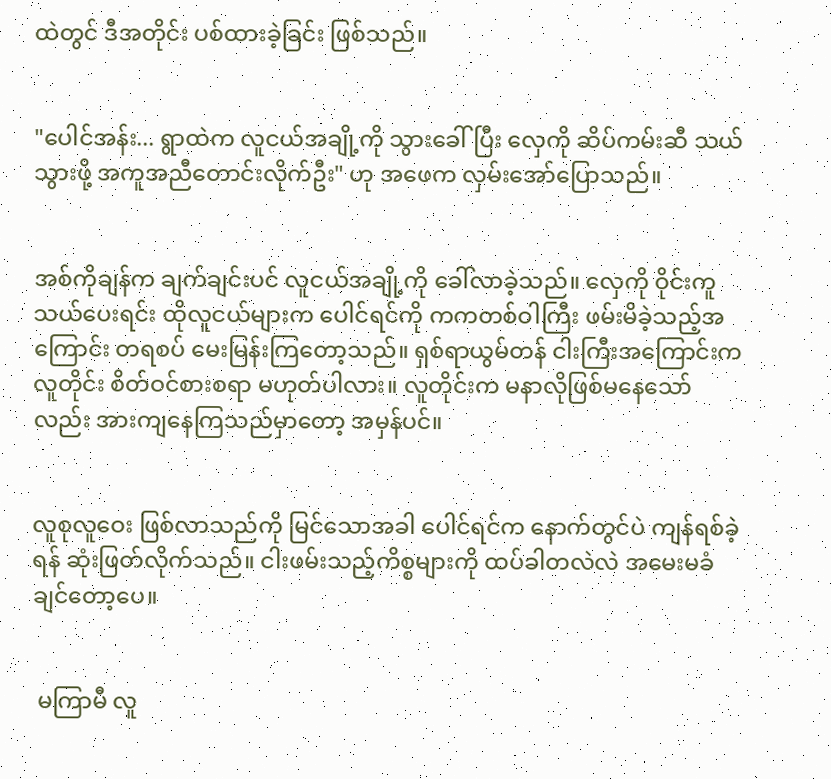ထဲတွင် ဒီအတိုင်း ပစ်ထားခဲ့ခြင်း ဖြစ်သည်။


"ပေါင်အန်း... ရွာထဲက လူငယ်အချို့ကို သွားခေါ်ပြီး လှေကို ဆိပ်ကမ်းဆီ သယ်သွားဖို့ အကူအညီတောင်းလိုက်ဦး" ဟု အဖေက လှမ်းအော်ပြောသည်။


အစ်ကိုချန်က ချက်ချင်းပင် လူငယ်အချို့ကို ခေါ်လာခဲ့သည်။ လှေကို ဝိုင်းကူသယ်ပေးရင်း ထိုလူငယ်များက ပေါင်ရင်ကို ကကတစ်ဝါကြီး ဖမ်းမိခဲ့သည့်အကြောင်း တရစပ် မေးမြန်းကြတော့သည်။ ရှစ်ရာယွမ်တန် ငါးကြီးအကြောင်းက လူတိုင်း စိတ်ဝင်စားစရာ မဟုတ်ပါလား။ လူတိုင်းက မနာလိုဖြစ်မနေသော်လည်း အားကျနေကြသည်မှာတော့ အမှန်ပင်။


လူစုလူဝေး ဖြစ်လာသည်ကို မြင်သောအခါ ပေါင်ရင်က နောက်တွင်ပဲ ကျန်ရစ်ခဲ့ရန် ဆုံးဖြတ်လိုက်သည်။ ငါးဖမ်းသည့်ကိစ္စများကို ထပ်ခါတလဲလဲ အမေးမခံချင်တော့ပေ။


 မကြာမီ လူ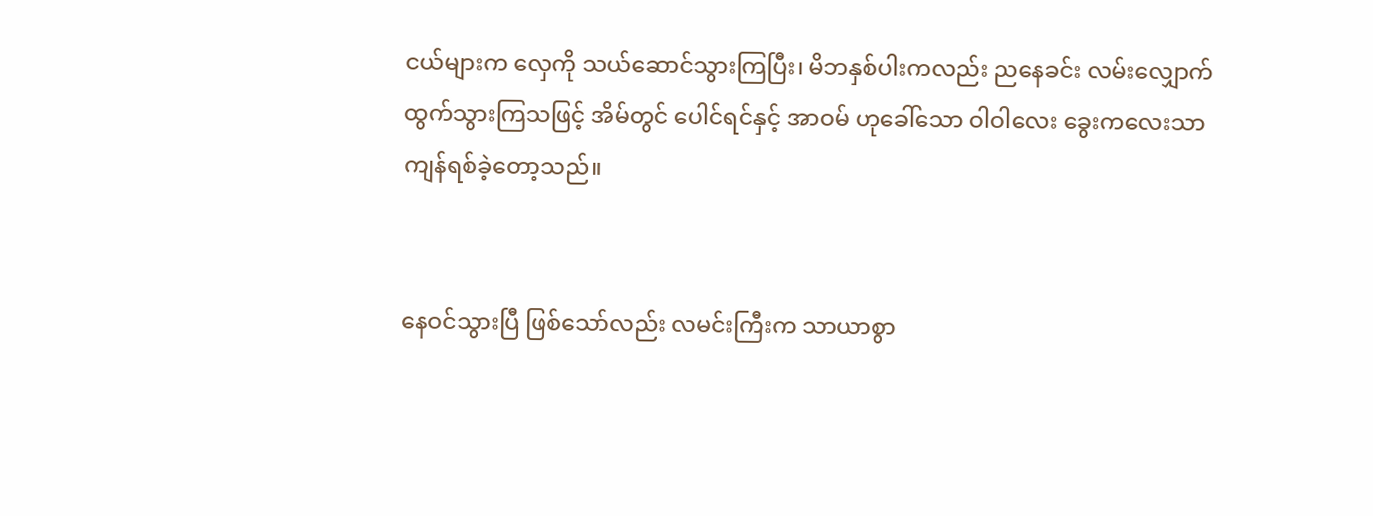ငယ်များက လှေကို သယ်ဆောင်သွားကြပြီး၊ မိဘနှစ်ပါးကလည်း ညနေခင်း လမ်းလျှောက်ထွက်သွားကြသဖြင့် အိမ်တွင် ပေါင်ရင်နှင့် အာဝမ် ဟုခေါ်သော ဝါဝါလေး ခွေးကလေးသာ ကျန်ရစ်ခဲ့တော့သည်။


နေဝင်သွားပြီ ဖြစ်သော်လည်း လမင်းကြီးက သာယာစွာ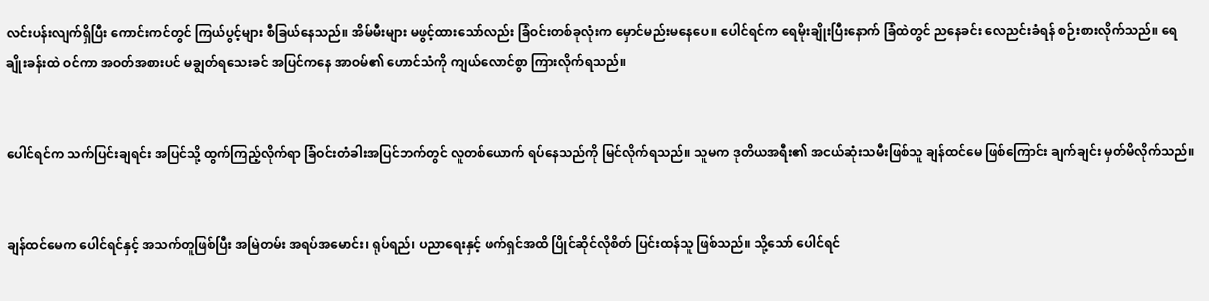လင်းပန်းလျက်ရှိပြီး ကောင်းကင်တွင် ကြယ်ပွင့်များ စီခြယ်နေသည်။ အိမ်မီးများ မဖွင့်ထားသော်လည်း ခြံဝင်းတစ်ခုလုံးက မှောင်မည်းမနေပေ။ ပေါင်ရင်က ရေမိုးချိုးပြီးနောက် ခြံထဲတွင် ညနေခင်း လေညင်းခံရန် စဉ်းစားလိုက်သည်။ ရေချိုးခန်းထဲ ဝင်ကာ အဝတ်အစားပင် မချွတ်ရသေးခင် အပြင်ကနေ အာဝမ်၏ ဟောင်သံကို ကျယ်လောင်စွာ ကြားလိုက်ရသည်။


ပေါင်ရင်က သက်ပြင်းချရင်း အပြင်သို့ ထွက်ကြည့်လိုက်ရာ ခြံဝင်းတံခါးအပြင်ဘက်တွင် လူတစ်ယောက် ရပ်နေသည်ကို မြင်လိုက်ရသည်။ သူမက ဒုတိယအရီး၏ အငယ်ဆုံးသမီးဖြစ်သူ ချန်ထင်မေ ဖြစ်ကြောင်း ချက်ချင်း မှတ်မိလိုက်သည်။


ချန်ထင်မေက ပေါင်ရင်နှင့် အသက်တူဖြစ်ပြီး အမြဲတမ်း အရပ်အမောင်း၊ ရုပ်ရည်၊ ပညာရေးနှင့် ဖက်ရှင်အထိ ပြိုင်ဆိုင်လိုစိတ် ပြင်းထန်သူ ဖြစ်သည်။ သို့သော် ပေါင်ရင်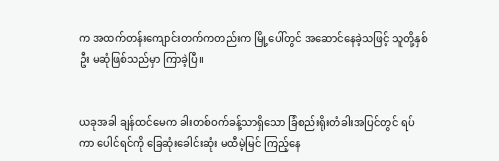က အထက်တန်းကျောင်းတက်ကတည်းက မြို့ပေါ်တွင် အဆောင်နေခဲ့သဖြင့် သူတို့နှစ်ဦး မဆုံဖြစ်သည်မှာ ကြာခဲ့ပြီ။


ယခုအခါ ချန်ထင်မေက ခါးတစ်ဝက်ခန့်သာရှိသော ခြံစည်းရိုးတံခါးအပြင်တွင် ရပ်ကာ ပေါင်ရင်ကို ခြေဆုံးခေါင်းဆုံး မထီမဲ့မြင် ကြည့်နေ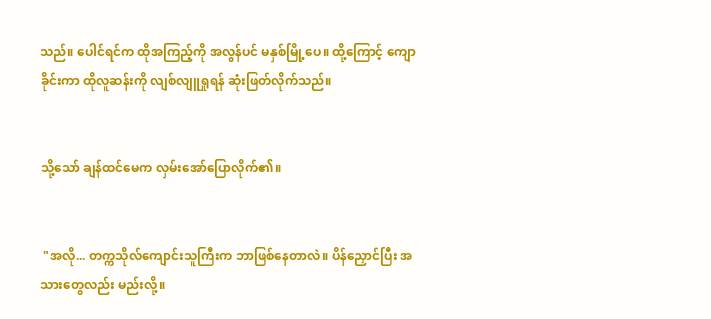သည်။ ပေါင်ရင်က ထိုအကြည့်ကို အလွန်ပင် မနှစ်မြို့ပေ။ ထို့ကြောင့် ကျောခိုင်းကာ ထိုလူဆန်းကို လျစ်လျူရှုရန် ဆုံးဖြတ်လိုက်သည်။


သို့သော် ချန်ထင်မေက လှမ်းအော်ပြောလိုက်၏။


 "အလို... တက္ကသိုလ်ကျောင်းသူကြီးက ဘာဖြစ်နေတာလဲ။ ပိန်ညှောင်ပြီး အသားတွေလည်း မည်းလို့။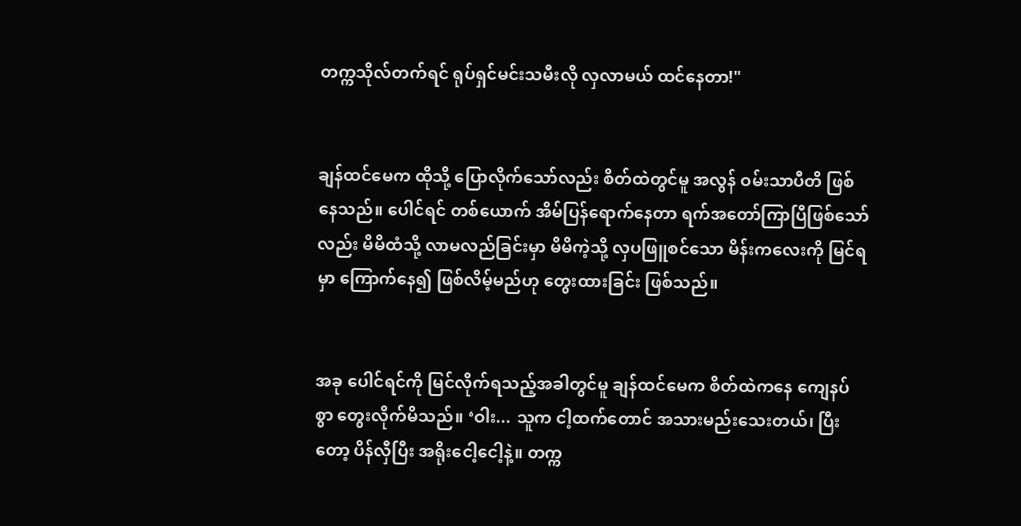တက္ကသိုလ်တက်ရင် ရုပ်ရှင်မင်းသမီးလို လှလာမယ် ထင်နေတာ!"


ချန်ထင်မေက ထိုသို့ ပြောလိုက်သော်လည်း စိတ်ထဲတွင်မူ အလွန် ဝမ်းသာပီတိ ဖြစ်နေသည်။ ပေါင်ရင် တစ်ယောက် အိမ်ပြန်ရောက်နေတာ ရက်အတော်ကြာပြီဖြစ်သော်လည်း မိမိထံသို့ လာမလည်ခြင်းမှာ မိမိကဲ့သို့ လှပဖြူစင်သော မိန်းကလေးကို မြင်ရမှာ ကြောက်နေ၍ ဖြစ်လိမ့်မည်ဟု တွေးထားခြင်း ဖြစ်သည်။


အခု ပေါင်ရင်ကို မြင်လိုက်ရသည့်အခါတွင်မူ ချန်ထင်မေက စိတ်ထဲကနေ ကျေနပ်စွာ တွေးလိုက်မိသည်။ ‘ဝါး... သူက ငါ့ထက်တောင် အသားမည်းသေးတယ်၊ ပြီးတော့ ပိန်လှီပြီး အရိုးငေါ့ငေါ့နဲ့။ တက္က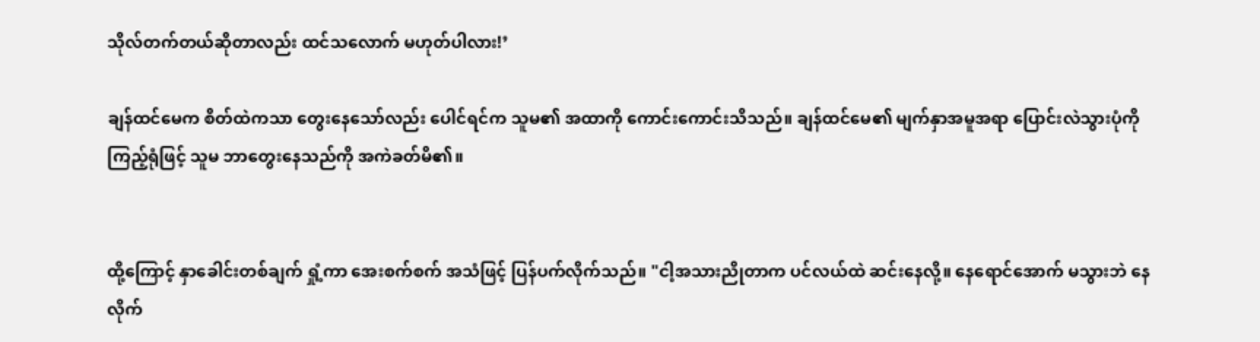သိုလ်တက်တယ်ဆိုတာလည်း ထင်သလောက် မဟုတ်ပါလား!’

ချန်ထင်မေက စိတ်ထဲကသာ တွေးနေသော်လည်း ပေါင်ရင်က သူမ၏ အထာကို ကောင်းကောင်းသိသည်။ ချန်ထင်မေ၏ မျက်နှာအမူအရာ ပြောင်းလဲသွားပုံကို ကြည့်ရုံဖြင့် သူမ ဘာတွေးနေသည်ကို အကဲခတ်မိ၏။


ထို့ကြောင့် နှာခေါင်းတစ်ချက် ရှုံ့ကာ အေးစက်စက် အသံဖြင့် ပြန်ပက်လိုက်သည်။ "ငါ့အသားညိုတာက ပင်လယ်ထဲ ဆင်းနေလို့။ နေရောင်အောက် မသွားဘဲ နေလိုက်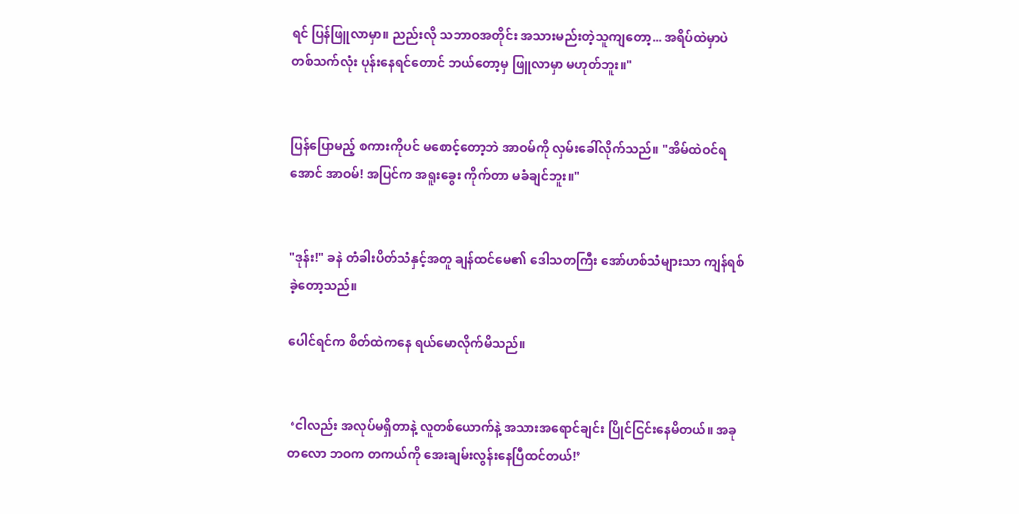ရင် ပြန်ဖြူလာမှာ။ ညည်းလို သဘာဝအတိုင်း အသားမည်းတဲ့သူကျတော့... အရိပ်ထဲမှာပဲ တစ်သက်လုံး ပုန်းနေရင်တောင် ဘယ်တော့မှ ဖြူလာမှာ မဟုတ်ဘူး။"


ပြန်ပြောမည့် စကားကိုပင် မစောင့်တော့ဘဲ အာဝမ်ကို လှမ်းခေါ်လိုက်သည်။ "အိမ်ထဲဝင်ရအောင် အာဝမ်! အပြင်က အရူးခွေး ကိုက်တာ မခံချင်ဘူး။"


"ဒုန်း!" ခနဲ တံခါးပိတ်သံနှင့်အတူ ချန်ထင်မေ၏ ဒေါသတကြီး အော်ဟစ်သံများသာ ကျန်ရစ်ခဲ့တော့သည်။

ပေါင်ရင်က စိတ်ထဲကနေ ရယ်မောလိုက်မိသည်။


 ‘ငါလည်း အလုပ်မရှိတာနဲ့ လူတစ်ယောက်နဲ့ အသားအရောင်ချင်း ပြိုင်ငြင်းနေမိတယ်။ အခုတလော ဘဝက တကယ်ကို အေးချမ်းလွန်းနေပြီထင်တယ်!’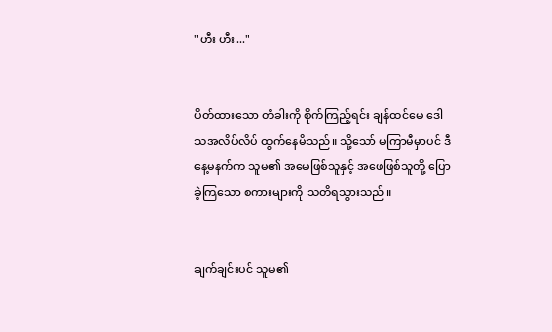"ဟီး ဟီး..."


ပိတ်ထားသော တံခါးကို စိုက်ကြည့်ရင်း ချန်ထင်မေ ဒေါသအလိပ်လိပ် ထွက်နေမိသည်။ သို့သော် မကြာမီမှာပင် ဒီနေ့မနက်က သူမ၏ အမေဖြစ်သူနှင့် အဖေဖြစ်သူတို့ ပြောခဲ့ကြသော စကားများကို သတိရသွားသည်။


ချက်ချင်းပင် သူမ၏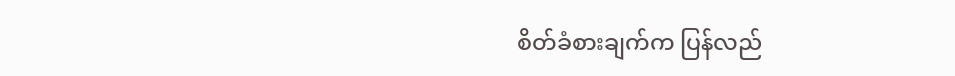စိတ်ခံစားချက်က ပြန်လည်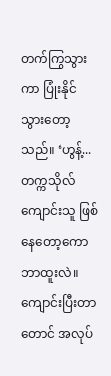တက်ကြွသွားကာ ပြုံးနိုင်သွားတော့သည်။ ‘ဟွန့်... တက္ကသိုလ်ကျောင်းသူ ဖြစ်နေတော့ကော ဘာထူးလဲ။ ကျောင်းပြီးတာတောင် အလုပ်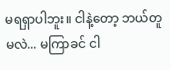မရရှာပါဘူး။ ငါနဲ့တော့ ဘယ်တူမလဲ... မကြာခင် ငါ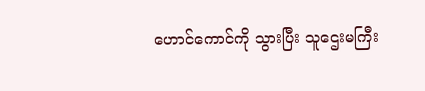ဟောင်ကောင်ကို သွားပြီး သူဌေးမကြီး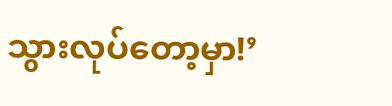သွားလုပ်တော့မှာ!’